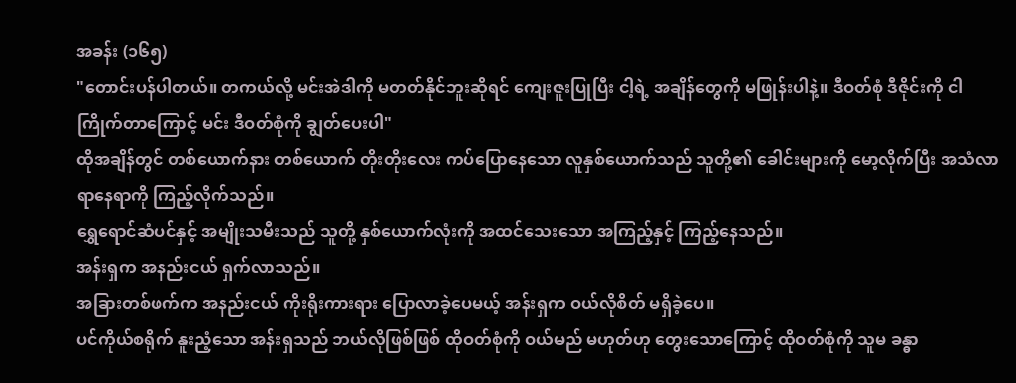အခန်း (၁၆၅)
"တောင်းပန်ပါတယ်။ တကယ်လို့ မင်းအဲဒါကို မတတ်နိုင်ဘူးဆိုရင် ကျေးဇူးပြုပြီး ငါ့ရဲ့ အချိန်တွေကို မဖြုန်းပါနဲ့။ ဒီဝတ်စုံ ဒီဇိုင်းကို ငါကြိုက်တာကြောင့် မင်း ဒီဝတ်စုံကို ချွတ်ပေးပါ"
ထိုအချိန်တွင် တစ်ယောက်နား တစ်ယောက် တိုးတိုးလေး ကပ်ပြောနေသော လူနှစ်ယောက်သည် သူတို့၏ ခေါင်းများကို မော့လိုက်ပြီး အသံလာရာနေရာကို ကြည့်လိုက်သည်။
ရွှေရောင်ဆံပင်နှင့် အမျိုးသမီးသည် သူတို့ နှစ်ယောက်လုံးကို အထင်သေးသော အကြည့်နှင့် ကြည့်နေသည်။
အန်းရှက အနည်းငယ် ရှက်လာသည်။
အခြားတစ်ဖက်က အနည်းငယ် ကိုးရိုးကားရား ပြောလာခဲ့ပေမယ့် အန်းရှက ဝယ်လိုစိတ် မရှိခဲ့ပေ။
ပင်ကိုယ်စရိုက် နူးညံ့သော အန်းရှသည် ဘယ်လိုဖြစ်ဖြစ် ထိုဝတ်စုံကို ဝယ်မည် မဟုတ်ဟု တွေးသောကြောင့် ထိုဝတ်စုံကို သူမ ခန္ဓာ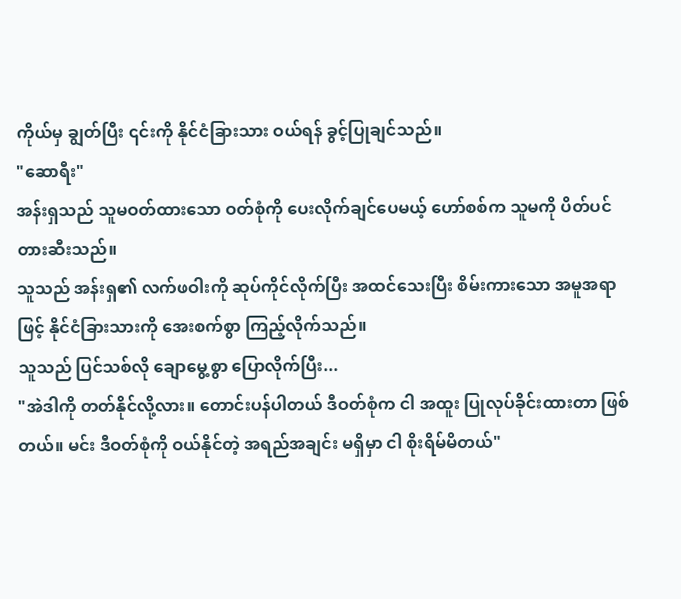ကိုယ်မှ ချွတ်ပြီး ၎င်းကို နိုင်ငံခြားသား ဝယ်ရန် ခွင့်ပြုချင်သည်။
"ဆောရီး"
အန်းရှသည် သူမဝတ်ထားသော ဝတ်စုံကို ပေးလိုက်ချင်ပေမယ့် ဟော်စစ်က သူမကို ပိတ်ပင်တားဆီးသည်။
သူသည် အန်းရှ၏ လက်ဖဝါးကို ဆုပ်ကိုင်လိုက်ပြီး အထင်သေးပြီး စိမ်းကားသော အမူအရာဖြင့် နိုင်ငံခြားသားကို အေးစက်စွာ ကြည့်လိုက်သည်။
သူသည် ပြင်သစ်လို ချောမွေ့စွာ ပြောလိုက်ပြီး...
"အဲဒါကို တတ်နိုင်လို့လား။ တောင်းပန်ပါတယ် ဒီဝတ်စုံက ငါ အထူး ပြုလုပ်ခိုင်းထားတာ ဖြစ်တယ်။ မင်း ဒီဝတ်စုံကို ဝယ်နိုင်တဲ့ အရည်အချင်း မရှိမှာ ငါ စိုးရိမ်မိတယ်"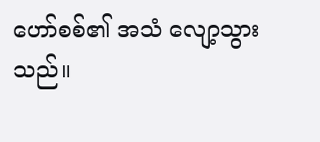ဟော်စစ်၏ အသံ လျော့သွားသည်။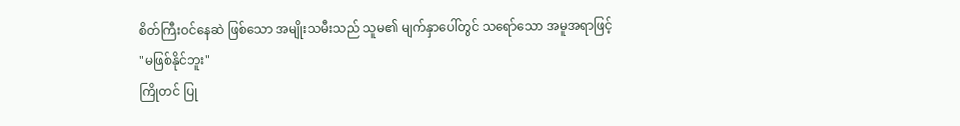စိတ်ကြီးဝင်နေဆဲ ဖြစ်သော အမျိုးသမီးသည် သူမ၏ မျက်နှာပေါ်တွင် သရော်သော အမူအရာဖြင့်
"မဖြစ်နိုင်ဘူး"
ကြိုတင် ပြု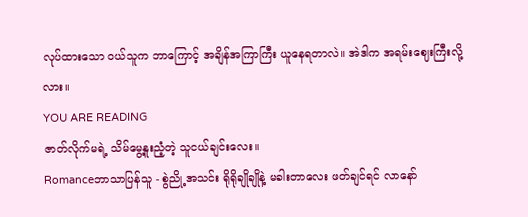လုပ်ထားသော ဝယ်သူက ဘာကြောင့် အချိန်အကြာကြီး ယူနေရတာလဲ။ အဲဒါက အရမ်းဈေးကြီးလို့လား။
YOU ARE READING
ဇာတ်လိုက်မရဲ့ သိမ်မွေ့နူးညံ့တဲ့ သူငယ်ချင်းလေး။
Romanceဘာသာပြန်သူ - စွဲညို့အသင်း ရိုရိုချိုချိုနဲ့ မခါးတာလေး ဖတ်ချင်ရင် လာနော်